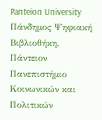Panteion University
Πάνδημος Ψηφιακή Βιβλιοθήκη, Πάντειον Πανεπιστήμιο Κοινωνικών και Πολιτικών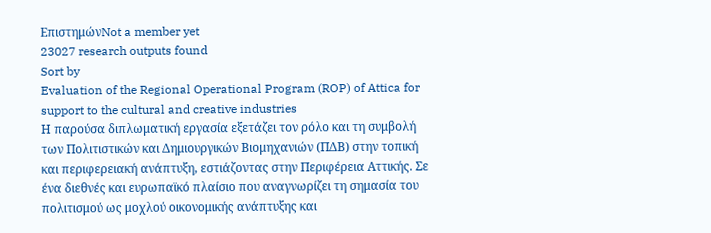ΕπιστημώνNot a member yet
23027 research outputs found
Sort by
Evaluation of the Regional Operational Program (ROP) of Attica for support to the cultural and creative industries
Η παρούσα διπλωματική εργασία εξετάζει τον ρόλο και τη συμβολή των Πολιτιστικών και Δημιουργικών Βιομηχανιών (ΠΔΒ) στην τοπική και περιφερειακή ανάπτυξη, εστιάζοντας στην Περιφέρεια Αττικής. Σε ένα διεθνές και ευρωπαϊκό πλαίσιο που αναγνωρίζει τη σημασία του πολιτισμού ως μοχλού οικονομικής ανάπτυξης και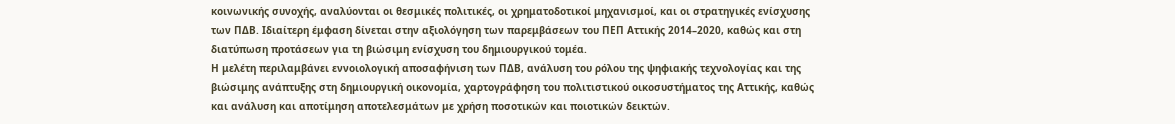κοινωνικής συνοχής, αναλύονται οι θεσμικές πολιτικές, οι χρηματοδοτικοί μηχανισμοί, και οι στρατηγικές ενίσχυσης των ΠΔΒ. Ιδιαίτερη έμφαση δίνεται στην αξιολόγηση των παρεμβάσεων του ΠΕΠ Αττικής 2014–2020, καθώς και στη διατύπωση προτάσεων για τη βιώσιμη ενίσχυση του δημιουργικού τομέα.
Η μελέτη περιλαμβάνει εννοιολογική αποσαφήνιση των ΠΔΒ, ανάλυση του ρόλου της ψηφιακής τεχνολογίας και της βιώσιμης ανάπτυξης στη δημιουργική οικονομία, χαρτογράφηση του πολιτιστικού οικοσυστήματος της Αττικής, καθώς και ανάλυση και αποτίμηση αποτελεσμάτων με χρήση ποσοτικών και ποιοτικών δεικτών.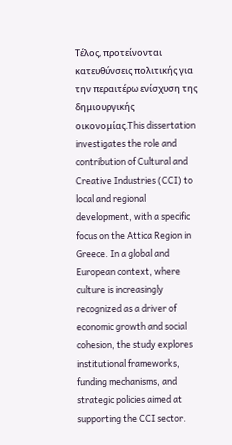Τέλος, προτείνονται κατευθύνσεις πολιτικής για την περαιτέρω ενίσχυση της δημιουργικής οικονομίας.This dissertation investigates the role and contribution of Cultural and Creative Industries (CCI) to local and regional development, with a specific focus on the Attica Region in Greece. In a global and European context, where culture is increasingly recognized as a driver of economic growth and social cohesion, the study explores institutional frameworks, funding mechanisms, and strategic policies aimed at supporting the CCI sector.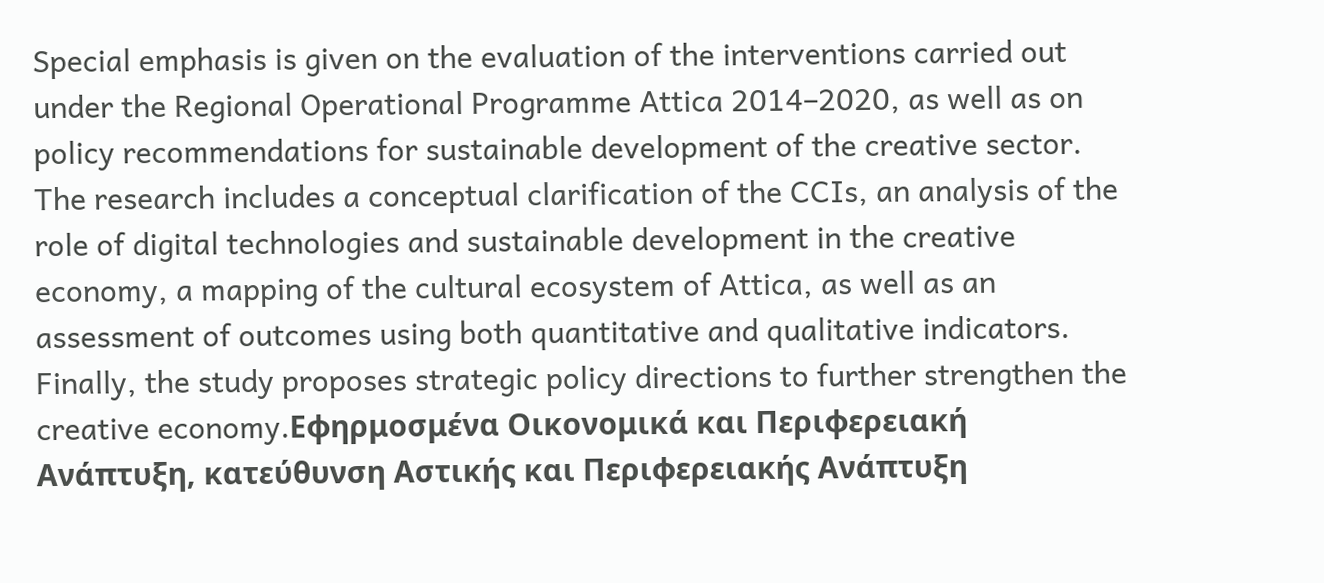Special emphasis is given on the evaluation of the interventions carried out under the Regional Operational Programme Attica 2014–2020, as well as on policy recommendations for sustainable development of the creative sector.
The research includes a conceptual clarification of the CCIs, an analysis of the role of digital technologies and sustainable development in the creative economy, a mapping of the cultural ecosystem of Attica, as well as an assessment of outcomes using both quantitative and qualitative indicators. Finally, the study proposes strategic policy directions to further strengthen the creative economy.Εφηρμοσμένα Οικονομικά και Περιφερειακή Ανάπτυξη, κατεύθυνση Αστικής και Περιφερειακής Ανάπτυξη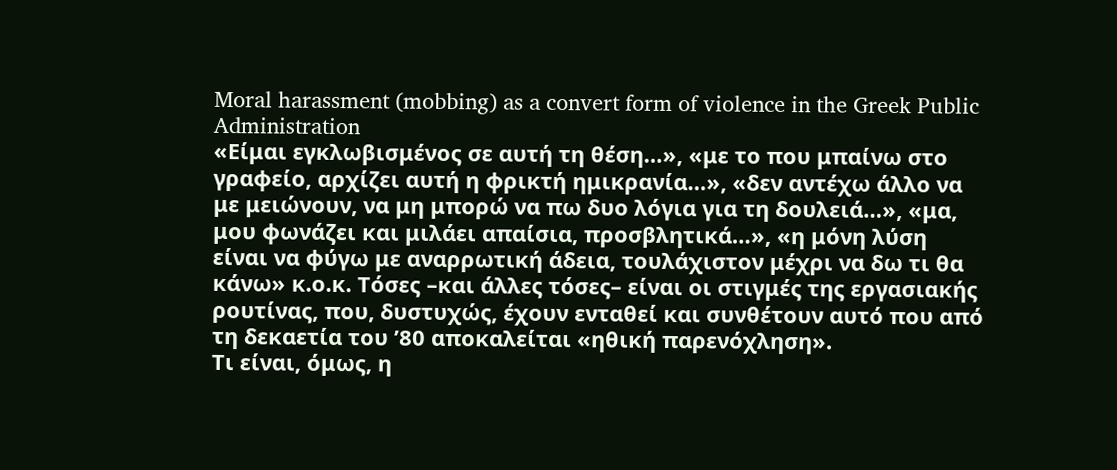Moral harassment (mobbing) as a convert form of violence in the Greek Public Administration
«Είμαι εγκλωβισμένος σε αυτή τη θέση…», «με το που μπαίνω στο γραφείο, αρχίζει αυτή η φρικτή ημικρανία…», «δεν αντέχω άλλο να με μειώνουν, να μη μπορώ να πω δυο λόγια για τη δουλειά…», «μα, μου φωνάζει και μιλάει απαίσια, προσβλητικά…», «η μόνη λύση είναι να φύγω με αναρρωτική άδεια, τουλάχιστον μέχρι να δω τι θα κάνω» κ.ο.κ. Τόσες –και άλλες τόσες– είναι οι στιγμές της εργασιακής ρουτίνας, που, δυστυχώς, έχουν ενταθεί και συνθέτουν αυτό που από τη δεκαετία του ’80 αποκαλείται «ηθική παρενόχληση».
Τι είναι, όμως, η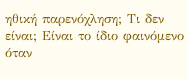ηθική παρενόχληση; Τι δεν είναι; Είναι το ίδιο φαινόμενο όταν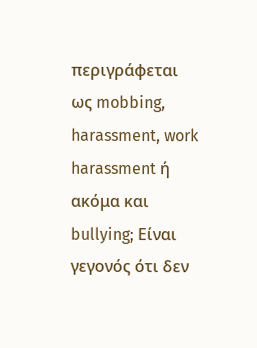περιγράφεται ως mobbing, harassment, work harassment ή ακόμα και bullying; Είναι γεγονός ότι δεν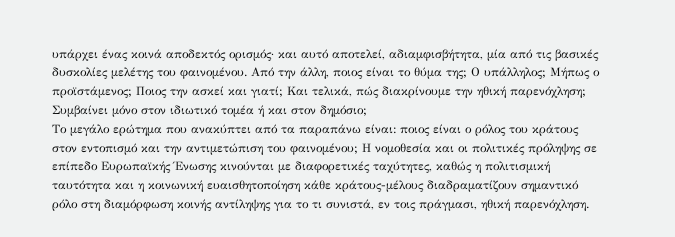υπάρχει ένας κοινά αποδεκτός ορισμός· και αυτό αποτελεί, αδιαμφισβήτητα, μία από τις βασικές δυσκολίες μελέτης του φαινομένου. Από την άλλη, ποιος είναι το θύμα της; Ο υπάλληλος; Μήπως ο προϊστάμενος; Ποιος την ασκεί και γιατί; Και τελικά, πώς διακρίνουμε την ηθική παρενόχληση; Συμβαίνει μόνο στον ιδιωτικό τομέα ή και στον δημόσιο;
Το μεγάλο ερώτημα που ανακύπτει από τα παραπάνω είναι: ποιος είναι ο ρόλος του κράτους στον εντοπισμό και την αντιμετώπιση του φαινομένου; Η νομοθεσία και οι πολιτικές πρόληψης σε επίπεδο Ευρωπαϊκής Ένωσης κινούνται με διαφορετικές ταχύτητες, καθώς η πολιτισμική ταυτότητα και η κοινωνική ευαισθητοποίηση κάθε κράτους-μέλους διαδραματίζουν σημαντικό ρόλο στη διαμόρφωση κοινής αντίληψης για το τι συνιστά, εν τοις πράγμασι, ηθική παρενόχληση.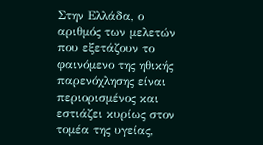Στην Ελλάδα, ο αριθμός των μελετών που εξετάζουν το φαινόμενο της ηθικής παρενόχλησης είναι περιορισμένος και εστιάζει κυρίως στον τομέα της υγείας,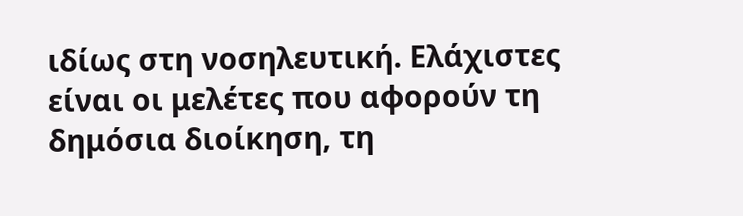ιδίως στη νοσηλευτική. Ελάχιστες είναι οι μελέτες που αφορούν τη δημόσια διοίκηση, τη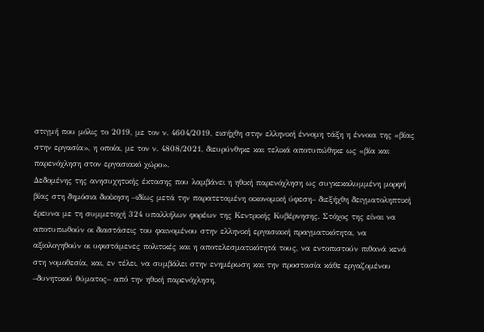στιγμή που μόλις το 2019, με τον ν. 4604/2019, εισήχθη στην ελληνική έννομη τάξη η έννοια της «βίας στην εργασία», η οποία, με τον ν. 4808/2021, διευρύνθηκε και τελικά αποτυπώθηκε ως «βία και παρενόχληση στον εργασιακό χώρο».
Δεδομένης της ανησυχητικής έκτασης που λαμβάνει η ηθική παρενόχληση ως συγκεκαλυμμένη μορφή βίας στη δημόσια διοίκηση –ιδίως μετά την παρατεταμένη οικονομική ύφεση– διεξήχθη δειγματοληπτική έρευνα με τη συμμετοχή 324 υπαλλήλων φορέων της Κεντρικής Κυβέρνησης. Στόχος της είναι να αποτυπωθούν οι διαστάσεις του φαινομένου στην ελληνική εργασιακή πραγματικότητα, να αξιολογηθούν οι υφιστάμενες πολιτικές και η αποτελεσματικότητά τους, να εντοπιστούν πιθανά κενά στη νομοθεσία, και, εν τέλει, να συμβάλει στην ενημέρωση και την προστασία κάθε εργαζομένου –δυνητικού θύματος– από την ηθική παρενόχληση,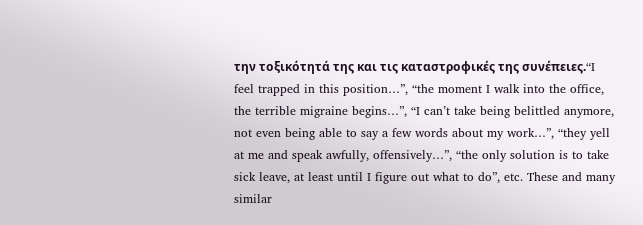την τοξικότητά της και τις καταστροφικές της συνέπειες.“I feel trapped in this position…”, “the moment I walk into the office, the terrible migraine begins…”, “I can’t take being belittled anymore, not even being able to say a few words about my work…”, “they yell at me and speak awfully, offensively…”, “the only solution is to take sick leave, at least until I figure out what to do”, etc. These and many similar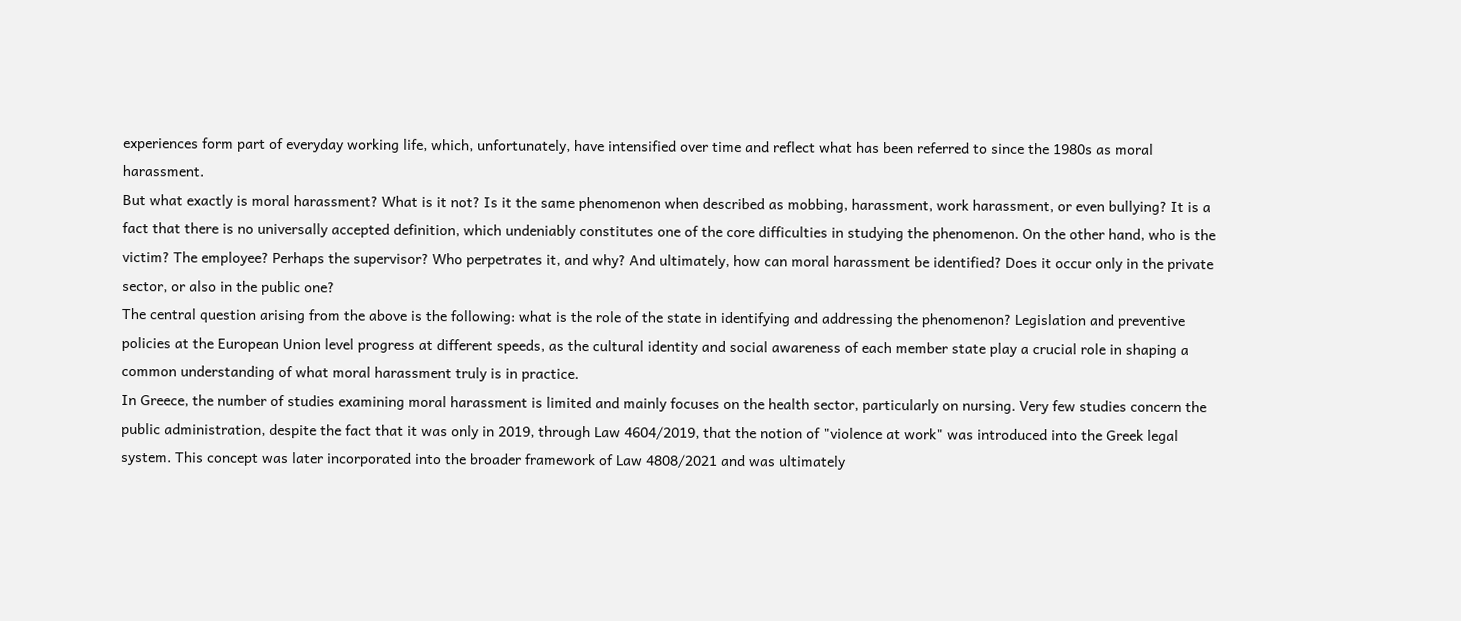experiences form part of everyday working life, which, unfortunately, have intensified over time and reflect what has been referred to since the 1980s as moral harassment.
But what exactly is moral harassment? What is it not? Is it the same phenomenon when described as mobbing, harassment, work harassment, or even bullying? It is a fact that there is no universally accepted definition, which undeniably constitutes one of the core difficulties in studying the phenomenon. On the other hand, who is the victim? The employee? Perhaps the supervisor? Who perpetrates it, and why? And ultimately, how can moral harassment be identified? Does it occur only in the private sector, or also in the public one?
The central question arising from the above is the following: what is the role of the state in identifying and addressing the phenomenon? Legislation and preventive policies at the European Union level progress at different speeds, as the cultural identity and social awareness of each member state play a crucial role in shaping a common understanding of what moral harassment truly is in practice.
In Greece, the number of studies examining moral harassment is limited and mainly focuses on the health sector, particularly on nursing. Very few studies concern the public administration, despite the fact that it was only in 2019, through Law 4604/2019, that the notion of "violence at work" was introduced into the Greek legal system. This concept was later incorporated into the broader framework of Law 4808/2021 and was ultimately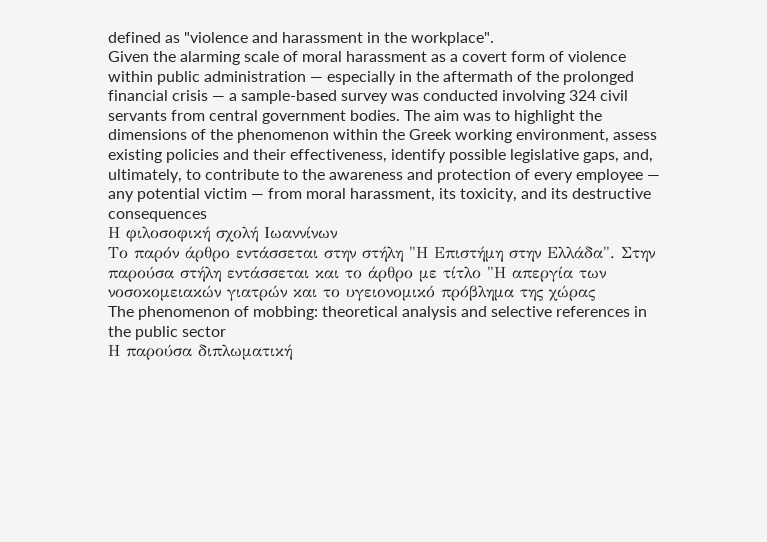defined as "violence and harassment in the workplace".
Given the alarming scale of moral harassment as a covert form of violence within public administration — especially in the aftermath of the prolonged financial crisis — a sample-based survey was conducted involving 324 civil servants from central government bodies. The aim was to highlight the dimensions of the phenomenon within the Greek working environment, assess existing policies and their effectiveness, identify possible legislative gaps, and, ultimately, to contribute to the awareness and protection of every employee — any potential victim — from moral harassment, its toxicity, and its destructive consequences
Η φιλοσοφική σχολή Ιωαννίνων
Το παρόν άρθρο εντάσσεται στην στήλη "Η Επιστήμη στην Ελλάδα". Στην παρούσα στήλη εντάσσεται και το άρθρο με τίτλο "Η απεργία των νοσοκομειακών γιατρών και το υγειονομικό πρόβλημα της χώρας
The phenomenon of mobbing: theoretical analysis and selective references in the public sector
Η παρούσα διπλωματική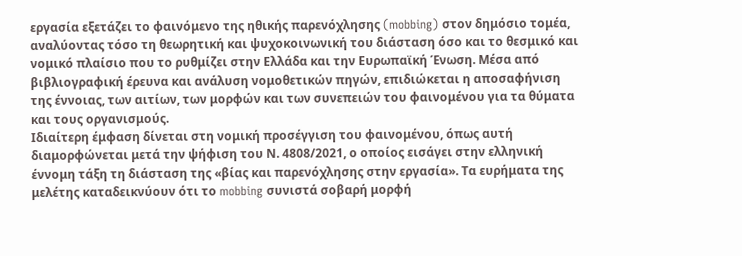εργασία εξετάζει το φαινόμενο της ηθικής παρενόχλησης (mobbing) στον δημόσιο τομέα, αναλύοντας τόσο τη θεωρητική και ψυχοκοινωνική του διάσταση όσο και το θεσμικό και νομικό πλαίσιο που το ρυθμίζει στην Ελλάδα και την Ευρωπαϊκή Ένωση. Μέσα από βιβλιογραφική έρευνα και ανάλυση νομοθετικών πηγών, επιδιώκεται η αποσαφήνιση της έννοιας, των αιτίων, των μορφών και των συνεπειών του φαινομένου για τα θύματα και τους οργανισμούς.
Ιδιαίτερη έμφαση δίνεται στη νομική προσέγγιση του φαινομένου, όπως αυτή διαμορφώνεται μετά την ψήφιση του Ν. 4808/2021, ο οποίος εισάγει στην ελληνική έννομη τάξη τη διάσταση της «βίας και παρενόχλησης στην εργασία». Τα ευρήματα της μελέτης καταδεικνύουν ότι το mobbing συνιστά σοβαρή μορφή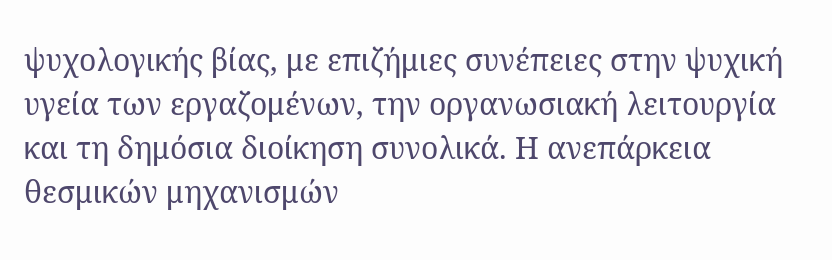ψυχολογικής βίας, με επιζήμιες συνέπειες στην ψυχική υγεία των εργαζομένων, την οργανωσιακή λειτουργία και τη δημόσια διοίκηση συνολικά. Η ανεπάρκεια θεσμικών μηχανισμών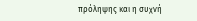πρόληψης και η συχνή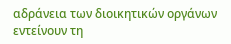αδράνεια των διοικητικών οργάνων εντείνουν τη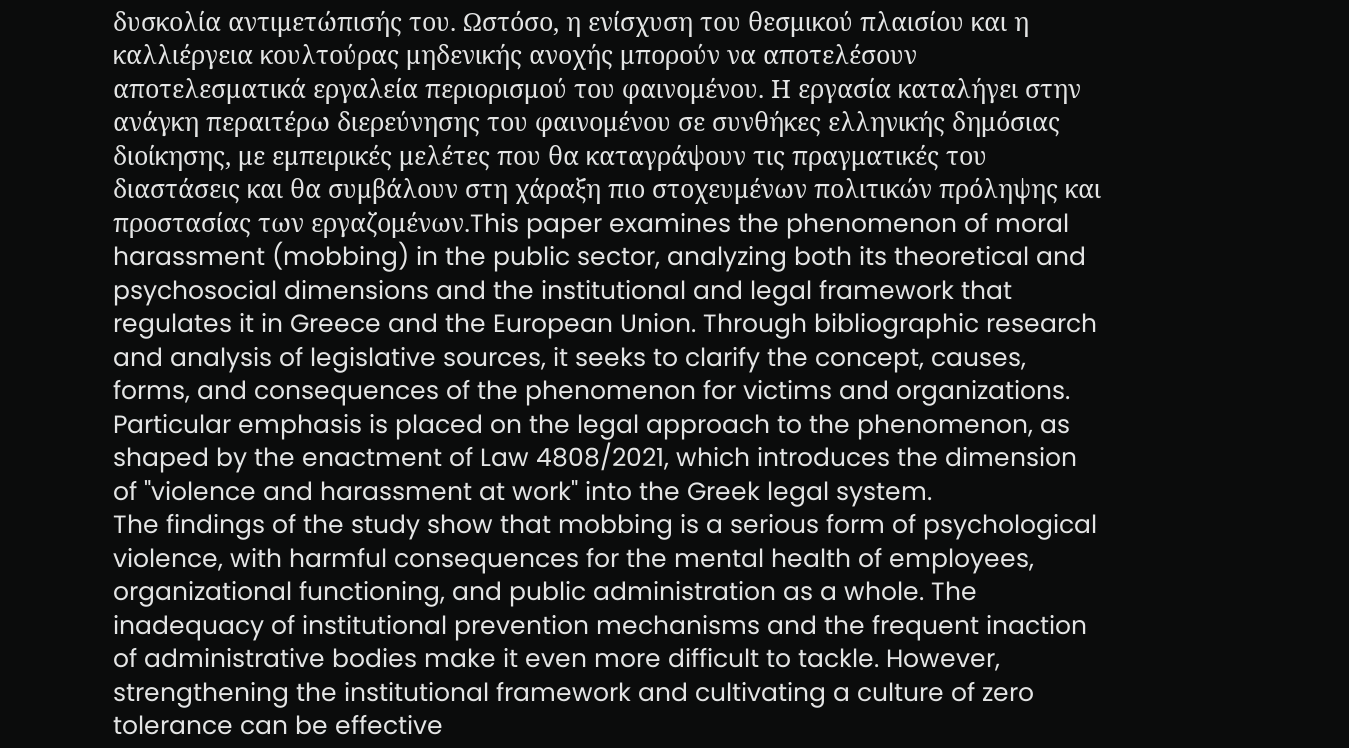δυσκολία αντιμετώπισής του. Ωστόσο, η ενίσχυση του θεσμικού πλαισίου και η καλλιέργεια κουλτούρας μηδενικής ανοχής μπορούν να αποτελέσουν αποτελεσματικά εργαλεία περιορισμού του φαινομένου. Η εργασία καταλήγει στην ανάγκη περαιτέρω διερεύνησης του φαινομένου σε συνθήκες ελληνικής δημόσιας διοίκησης, με εμπειρικές μελέτες που θα καταγράψουν τις πραγματικές του διαστάσεις και θα συμβάλουν στη χάραξη πιο στοχευμένων πολιτικών πρόληψης και προστασίας των εργαζομένων.This paper examines the phenomenon of moral harassment (mobbing) in the public sector, analyzing both its theoretical and psychosocial dimensions and the institutional and legal framework that regulates it in Greece and the European Union. Through bibliographic research and analysis of legislative sources, it seeks to clarify the concept, causes, forms, and consequences of the phenomenon for victims and organizations. Particular emphasis is placed on the legal approach to the phenomenon, as shaped by the enactment of Law 4808/2021, which introduces the dimension of "violence and harassment at work" into the Greek legal system.
The findings of the study show that mobbing is a serious form of psychological violence, with harmful consequences for the mental health of employees, organizational functioning, and public administration as a whole. The inadequacy of institutional prevention mechanisms and the frequent inaction of administrative bodies make it even more difficult to tackle. However, strengthening the institutional framework and cultivating a culture of zero tolerance can be effective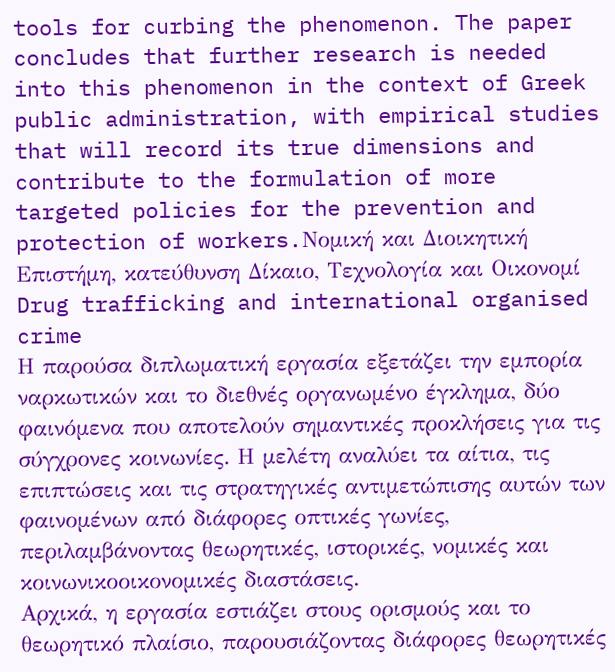tools for curbing the phenomenon. The paper concludes that further research is needed into this phenomenon in the context of Greek public administration, with empirical studies that will record its true dimensions and contribute to the formulation of more targeted policies for the prevention and protection of workers.Νομική και Διοικητική Επιστήμη, κατεύθυνση Δίκαιο, Τεχνολογία και Οικονομί
Drug trafficking and international organised crime
Η παρούσα διπλωματική εργασία εξετάζει την εμπορία ναρκωτικών και το διεθνές οργανωμένο έγκλημα, δύο φαινόμενα που αποτελούν σημαντικές προκλήσεις για τις σύγχρονες κοινωνίες. Η μελέτη αναλύει τα αίτια, τις επιπτώσεις και τις στρατηγικές αντιμετώπισης αυτών των φαινομένων από διάφορες οπτικές γωνίες, περιλαμβάνοντας θεωρητικές, ιστορικές, νομικές και κοινωνικοοικονομικές διαστάσεις.
Αρχικά, η εργασία εστιάζει στους ορισμούς και το θεωρητικό πλαίσιο, παρουσιάζοντας διάφορες θεωρητικές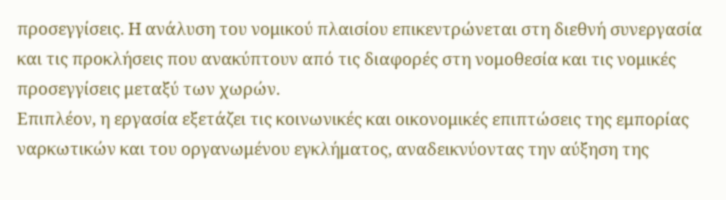προσεγγίσεις. Η ανάλυση του νομικού πλαισίου επικεντρώνεται στη διεθνή συνεργασία και τις προκλήσεις που ανακύπτουν από τις διαφορές στη νομοθεσία και τις νομικές προσεγγίσεις μεταξύ των χωρών.
Επιπλέον, η εργασία εξετάζει τις κοινωνικές και οικονομικές επιπτώσεις της εμπορίας ναρκωτικών και του οργανωμένου εγκλήματος, αναδεικνύοντας την αύξηση της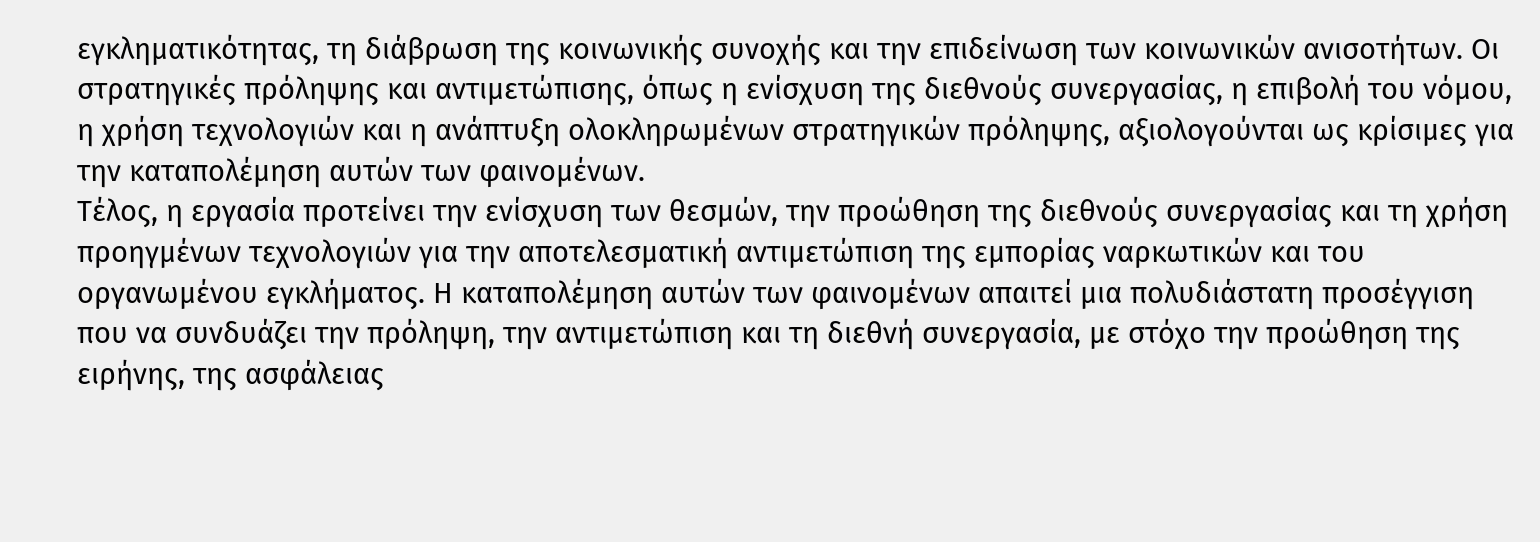εγκληματικότητας, τη διάβρωση της κοινωνικής συνοχής και την επιδείνωση των κοινωνικών ανισοτήτων. Οι στρατηγικές πρόληψης και αντιμετώπισης, όπως η ενίσχυση της διεθνούς συνεργασίας, η επιβολή του νόμου, η χρήση τεχνολογιών και η ανάπτυξη ολοκληρωμένων στρατηγικών πρόληψης, αξιολογούνται ως κρίσιμες για την καταπολέμηση αυτών των φαινομένων.
Τέλος, η εργασία προτείνει την ενίσχυση των θεσμών, την προώθηση της διεθνούς συνεργασίας και τη χρήση προηγμένων τεχνολογιών για την αποτελεσματική αντιμετώπιση της εμπορίας ναρκωτικών και του οργανωμένου εγκλήματος. Η καταπολέμηση αυτών των φαινομένων απαιτεί μια πολυδιάστατη προσέγγιση που να συνδυάζει την πρόληψη, την αντιμετώπιση και τη διεθνή συνεργασία, με στόχο την προώθηση της ειρήνης, της ασφάλειας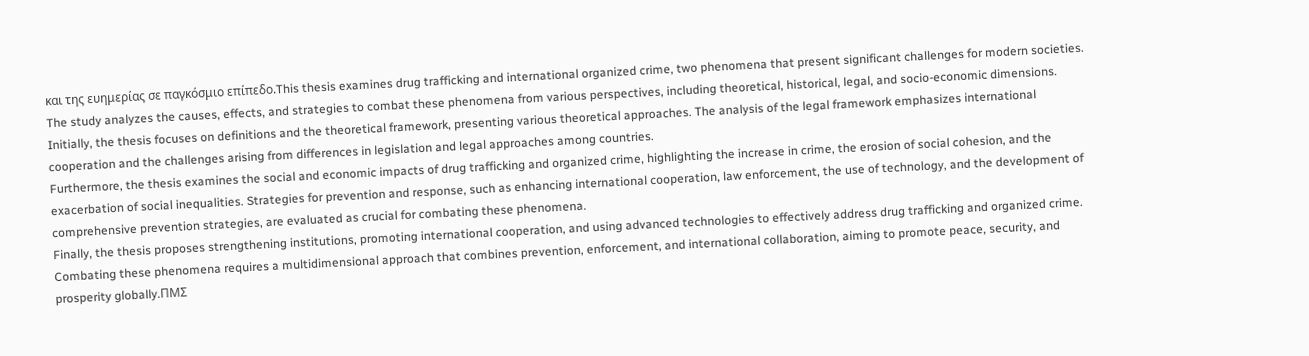και της ευημερίας σε παγκόσμιο επίπεδο.This thesis examines drug trafficking and international organized crime, two phenomena that present significant challenges for modern societies. The study analyzes the causes, effects, and strategies to combat these phenomena from various perspectives, including theoretical, historical, legal, and socio-economic dimensions.
Initially, the thesis focuses on definitions and the theoretical framework, presenting various theoretical approaches. The analysis of the legal framework emphasizes international cooperation and the challenges arising from differences in legislation and legal approaches among countries.
Furthermore, the thesis examines the social and economic impacts of drug trafficking and organized crime, highlighting the increase in crime, the erosion of social cohesion, and the exacerbation of social inequalities. Strategies for prevention and response, such as enhancing international cooperation, law enforcement, the use of technology, and the development of comprehensive prevention strategies, are evaluated as crucial for combating these phenomena.
Finally, the thesis proposes strengthening institutions, promoting international cooperation, and using advanced technologies to effectively address drug trafficking and organized crime. Combating these phenomena requires a multidimensional approach that combines prevention, enforcement, and international collaboration, aiming to promote peace, security, and prosperity globally.ΠΜΣ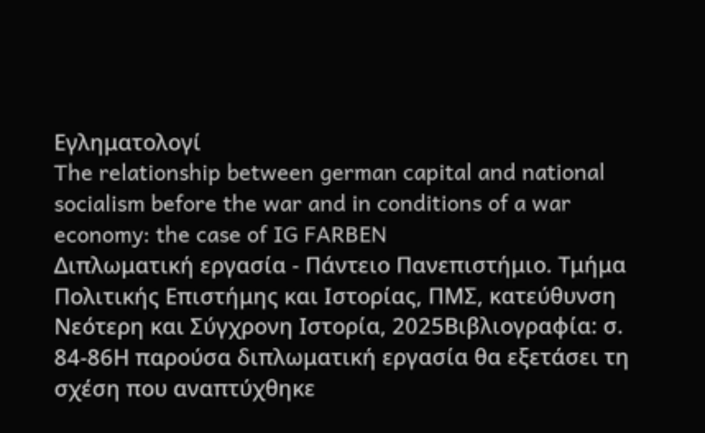Εγληματολογί
The relationship between german capital and national socialism before the war and in conditions of a war economy: the case of IG FARBEN
Διπλωματική εργασία - Πάντειο Πανεπιστήμιο. Τμήμα Πολιτικής Επιστήμης και Ιστορίας, ΠΜΣ, κατεύθυνση Νεότερη και Σύγχρονη Ιστορία, 2025Βιβλιογραφία: σ. 84-86Η παρούσα διπλωματική εργασία θα εξετάσει τη σχέση που αναπτύχθηκε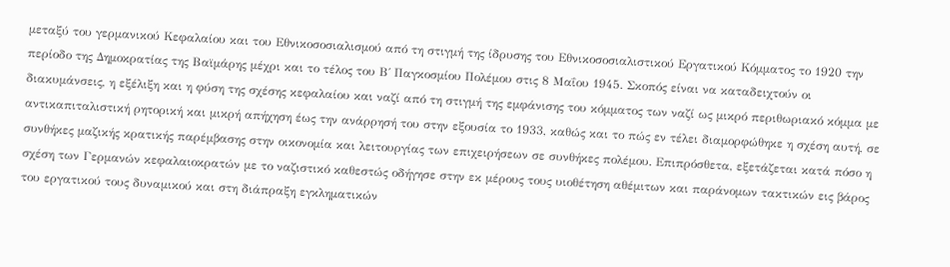μεταξύ του γερμανικού Κεφαλαίου και του Εθνικοσοσιαλισμού από τη στιγμή της ίδρυσης του Εθνικοσοσιαλιστικού Εργατικού Κόμματος το 1920 την περίοδο της Δημοκρατίας της Βαϊμάρης μέχρι και το τέλος του Β΄ Παγκοσμίου Πολέμου στις 8 Μαΐου 1945. Σκοπός είναι να καταδειχτούν οι διακυμάνσεις, η εξέλιξη και η φύση της σχέσης κεφαλαίου και ναζί από τη στιγμή της εμφάνισης του κόμματος των ναζί ως μικρό περιθωριακό κόμμα με αντικαπιταλιστική ρητορική και μικρή απήχηση έως την ανάρρησή του στην εξουσία το 1933, καθώς και το πώς εν τέλει διαμορφώθηκε η σχέση αυτή, σε συνθήκες μαζικής κρατικής παρέμβασης στην οικονομία και λειτουργίας των επιχειρήσεων σε συνθήκες πολέμου. Επιπρόσθετα, εξετάζεται κατά πόσο η σχέση των Γερμανών κεφαλαιοκρατών με το ναζιστικό καθεστώς οδήγησε στην εκ μέρους τους υιοθέτηση αθέμιτων και παράνομων τακτικών εις βάρος του εργατικού τους δυναμικού και στη διάπραξη εγκληματικών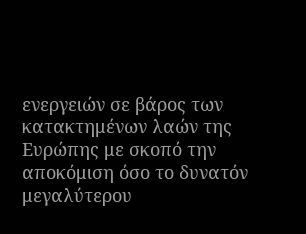ενεργειών σε βάρος των κατακτημένων λαών της Ευρώπης με σκοπό την αποκόμιση όσο το δυνατόν μεγαλύτερου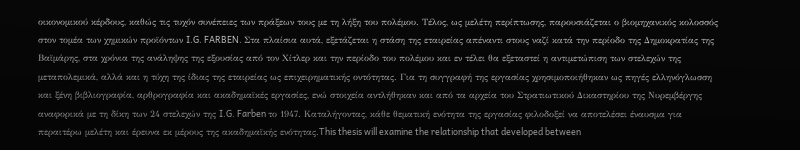οικονομικού κέρδους, καθώς τις τυχόν συνέπειες των πράξεων τους με τη λήξη του πολέμου. Τέλος, ως μελέτη περίπτωσης, παρουσιάζεται ο βιομηχανικός κολοσσός στον τομέα των χημικών προϊόντων I.G. FARBEN. Στα πλαίσια αυτά, εξετάζεται η στάση της εταιρείας απέναντι στους ναζί κατά την περίοδο της Δημοκρατίας της Βαϊμάρης, στα χρόνια της ανάληψης της εξουσίας από τον Χίτλερ και την περίοδο του πολέμου και εν τέλει θα εξεταστεί η αντιμετώπιση των στελεχών της μεταπολεμικά, αλλά και η τύχη της ίδιας της εταιρείας ως επιχειρηματικής οντότητας. Για τη συγγραφή της εργασίας χρησιμοποιήθηκαν ως πηγές ελληνόγλωσση και ξένη βιβλιογραφία, αρθρογραφία και ακαδημαϊκές εργασίες, ενώ στοιχεία αντλήθηκαν και από τα αρχεία του Στρατιωτικού Δικαστηρίου της Νυρεμβέργης αναφορικά με τη δίκη των 24 στελεχών της I.G. Farben το 1947. Καταλήγοντας, κάθε θεματική ενότητα της εργασίας φιλοδοξεί να αποτελέσει έναυσμα για περαιτέρω μελέτη και έρευνα εκ μέρους της ακαδημαϊκής ενότητας.This thesis will examine the relationship that developed between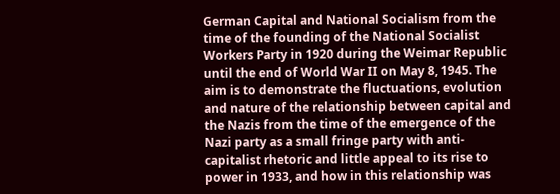German Capital and National Socialism from the time of the founding of the National Socialist Workers Party in 1920 during the Weimar Republic until the end of World War II on May 8, 1945. The aim is to demonstrate the fluctuations, evolution and nature of the relationship between capital and the Nazis from the time of the emergence of the Nazi party as a small fringe party with anti-capitalist rhetoric and little appeal to its rise to power in 1933, and how in this relationship was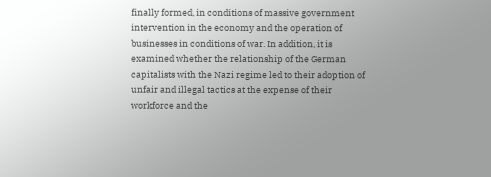finally formed, in conditions of massive government intervention in the economy and the operation of businesses in conditions of war. In addition, it is examined whether the relationship of the German capitalists with the Nazi regime led to their adoption of unfair and illegal tactics at the expense of their workforce and the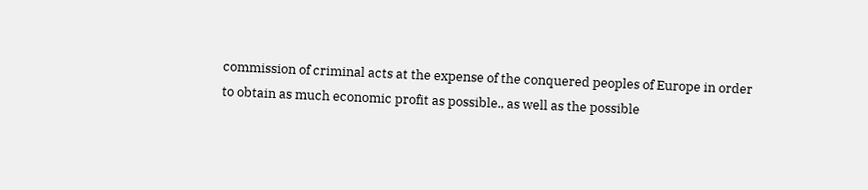commission of criminal acts at the expense of the conquered peoples of Europe in order to obtain as much economic profit as possible., as well as the possible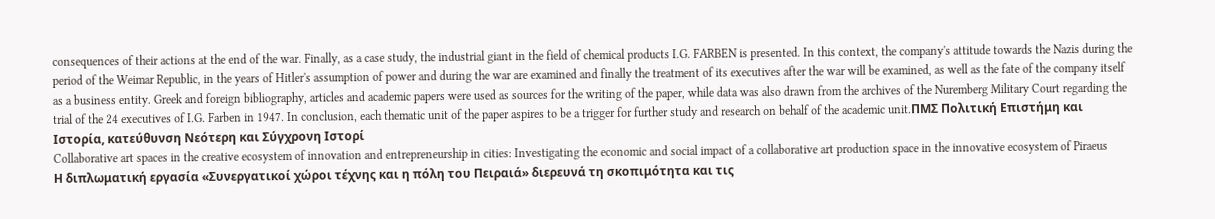consequences of their actions at the end of the war. Finally, as a case study, the industrial giant in the field of chemical products I.G. FARBEN is presented. In this context, the company's attitude towards the Nazis during the period of the Weimar Republic, in the years of Hitler's assumption of power and during the war are examined and finally the treatment of its executives after the war will be examined, as well as the fate of the company itself as a business entity. Greek and foreign bibliography, articles and academic papers were used as sources for the writing of the paper, while data was also drawn from the archives of the Nuremberg Military Court regarding the trial of the 24 executives of I.G. Farben in 1947. In conclusion, each thematic unit of the paper aspires to be a trigger for further study and research on behalf of the academic unit.ΠΜΣ Πολιτική Επιστήμη και Ιστορία, κατεύθυνση Νεότερη και Σύγχρονη Ιστορί
Collaborative art spaces in the creative ecosystem of innovation and entrepreneurship in cities: Investigating the economic and social impact of a collaborative art production space in the innovative ecosystem of Piraeus
Η διπλωματική εργασία «Συνεργατικοί χώροι τέχνης και η πόλη του Πειραιά» διερευνά τη σκοπιμότητα και τις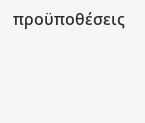προϋποθέσεις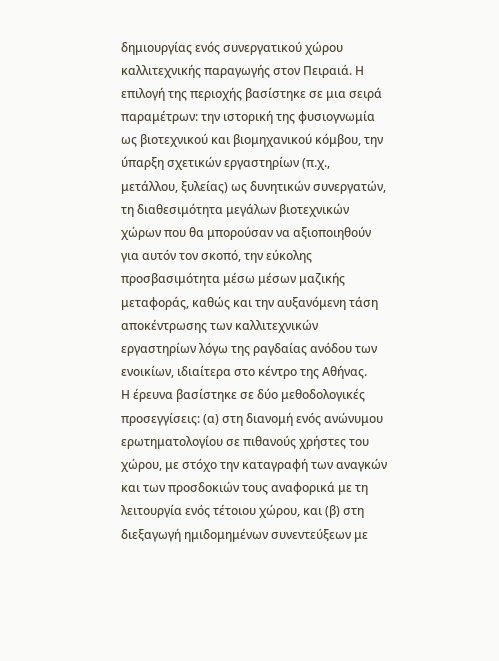δημιουργίας ενός συνεργατικού χώρου καλλιτεχνικής παραγωγής στον Πειραιά. Η επιλογή της περιοχής βασίστηκε σε μια σειρά παραμέτρων: την ιστορική της φυσιογνωμία ως βιοτεχνικού και βιομηχανικού κόμβου, την ύπαρξη σχετικών εργαστηρίων (π.χ., μετάλλου, ξυλείας) ως δυνητικών συνεργατών, τη διαθεσιμότητα μεγάλων βιοτεχνικών χώρων που θα μπορούσαν να αξιοποιηθούν για αυτόν τον σκοπό, την εύκολης προσβασιμότητα μέσω μέσων μαζικής μεταφοράς, καθώς και την αυξανόμενη τάση αποκέντρωσης των καλλιτεχνικών εργαστηρίων λόγω της ραγδαίας ανόδου των ενοικίων, ιδιαίτερα στο κέντρο της Αθήνας.
Η έρευνα βασίστηκε σε δύο μεθοδολογικές προσεγγίσεις: (α) στη διανομή ενός ανώνυμου ερωτηματολογίου σε πιθανούς χρήστες του χώρου, με στόχο την καταγραφή των αναγκών και των προσδοκιών τους αναφορικά με τη λειτουργία ενός τέτοιου χώρου, και (β) στη διεξαγωγή ημιδομημένων συνεντεύξεων με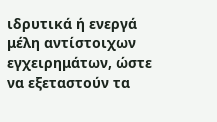ιδρυτικά ή ενεργά μέλη αντίστοιχων εγχειρημάτων, ώστε να εξεταστούν τα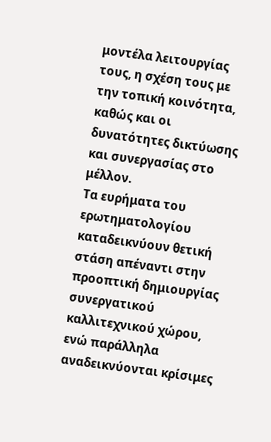μοντέλα λειτουργίας τους, η σχέση τους με την τοπική κοινότητα, καθώς και οι δυνατότητες δικτύωσης και συνεργασίας στο μέλλον.
Τα ευρήματα του ερωτηματολογίου καταδεικνύουν θετική στάση απέναντι στην προοπτική δημιουργίας συνεργατικού καλλιτεχνικού χώρου, ενώ παράλληλα αναδεικνύονται κρίσιμες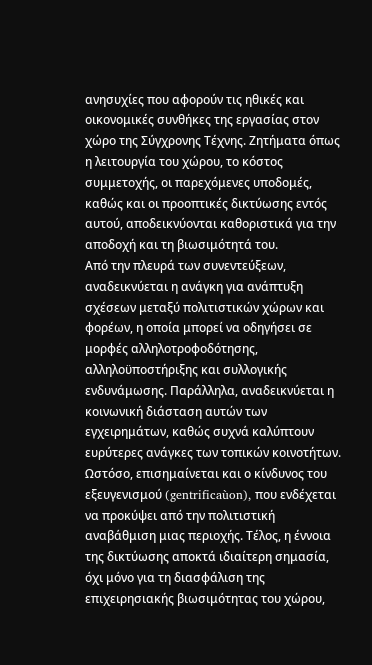ανησυχίες που αφορούν τις ηθικές και οικονομικές συνθήκες της εργασίας στον χώρο της Σύγχρονης Τέχνης. Ζητήματα όπως η λειτουργία του χώρου, το κόστος συμμετοχής, οι παρεχόμενες υποδομές, καθώς και οι προοπτικές δικτύωσης εντός αυτού, αποδεικνύονται καθοριστικά για την αποδοχή και τη βιωσιμότητά του.
Από την πλευρά των συνεντεύξεων, αναδεικνύεται η ανάγκη για ανάπτυξη σχέσεων μεταξύ πολιτιστικών χώρων και φορέων, η οποία μπορεί να οδηγήσει σε μορφές αλληλοτροφοδότησης, αλληλοϋποστήριξης και συλλογικής ενδυνάμωσης. Παράλληλα, αναδεικνύεται η κοινωνική διάσταση αυτών των εγχειρημάτων, καθώς συχνά καλύπτουν ευρύτερες ανάγκες των τοπικών κοινοτήτων. Ωστόσο, επισημαίνεται και ο κίνδυνος του εξευγενισμού (gentrificaùon), που ενδέχεται να προκύψει από την πολιτιστική αναβάθμιση μιας περιοχής. Τέλος, η έννοια της δικτύωσης αποκτά ιδιαίτερη σημασία, όχι μόνο για τη διασφάλιση της επιχειρησιακής βιωσιμότητας του χώρου,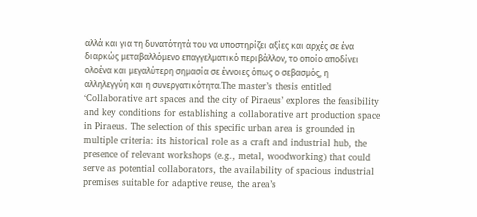αλλά και για τη δυνατότητά του να υποστηρίζει αξίες και αρχές σε ένα διαρκώς μεταβαλλόμενο επαγγελματικό περιβάλλον, το οποίο αποδίνει ολοένα και μεγαλύτερη σημασία σε έννοιες όπως ο σεβασμός, η αλληλεγγύη και η συνεργατικότητα.The master’s thesis entitled ‘Collaborative art spaces and the city of Piraeus’ explores the feasibility and key conditions for establishing a collaborative art production space in Piraeus. The selection of this specific urban area is grounded in multiple criteria: its historical role as a craft and industrial hub, the presence of relevant workshops (e.g., metal, woodworking) that could serve as potential collaborators, the availability of spacious industrial premises suitable for adaptive reuse, the area’s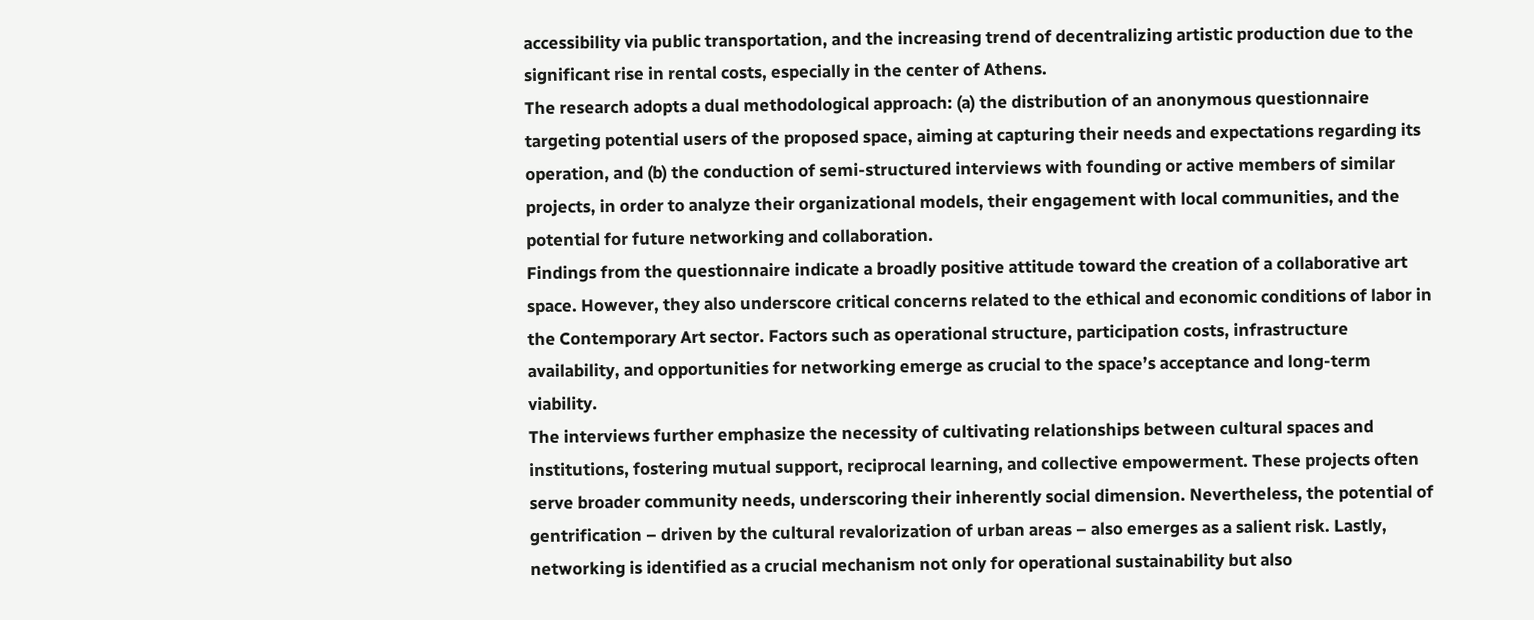accessibility via public transportation, and the increasing trend of decentralizing artistic production due to the significant rise in rental costs, especially in the center of Athens.
The research adopts a dual methodological approach: (a) the distribution of an anonymous questionnaire targeting potential users of the proposed space, aiming at capturing their needs and expectations regarding its operation, and (b) the conduction of semi-structured interviews with founding or active members of similar projects, in order to analyze their organizational models, their engagement with local communities, and the potential for future networking and collaboration.
Findings from the questionnaire indicate a broadly positive attitude toward the creation of a collaborative art space. However, they also underscore critical concerns related to the ethical and economic conditions of labor in the Contemporary Art sector. Factors such as operational structure, participation costs, infrastructure availability, and opportunities for networking emerge as crucial to the space’s acceptance and long-term viability.
The interviews further emphasize the necessity of cultivating relationships between cultural spaces and institutions, fostering mutual support, reciprocal learning, and collective empowerment. These projects often serve broader community needs, underscoring their inherently social dimension. Nevertheless, the potential of gentrification – driven by the cultural revalorization of urban areas – also emerges as a salient risk. Lastly, networking is identified as a crucial mechanism not only for operational sustainability but also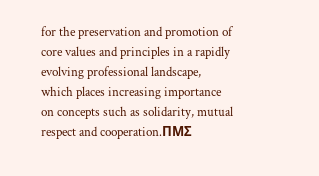for the preservation and promotion of core values and principles in a rapidly evolving professional landscape, which places increasing importance on concepts such as solidarity, mutual respect and cooperation.ΠΜΣ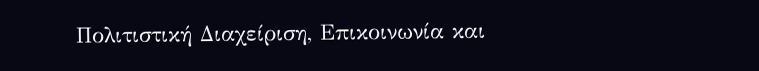Πολιτιστική Διαχείριση, Επικοινωνία και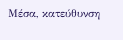Μέσα, κατεύθυνση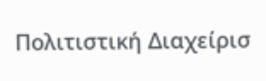Πολιτιστική Διαχείρισ